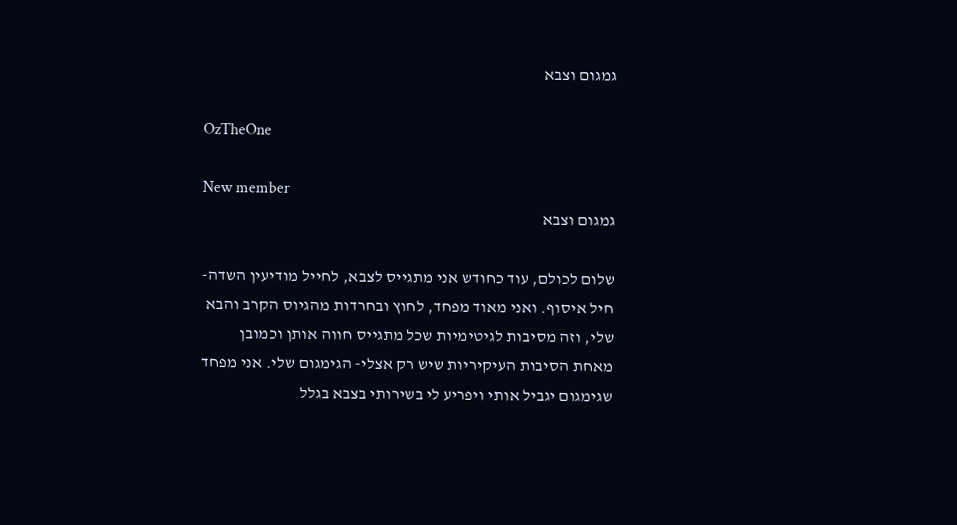גמגום וצבא

OzTheOne

New member
גמגום וצבא

שלום לכולם, עוד כחודש אני מתגייס לצבא, לחייל מודיעין השדה- חיל איסוף. ואני מאוד מפחד, לחוץ ובחרדות מהגיוס הקרב והבא שלי, וזה מסיבות לגיטימיות שכל מתגייס חווה אותן וכמובן מאחת הסיבות העיקיריות שיש רק אצלי- הגימגום שלי. אני מפחד שגימגום יגביל אותי ויפריע לי בשירותי בצבא בגלל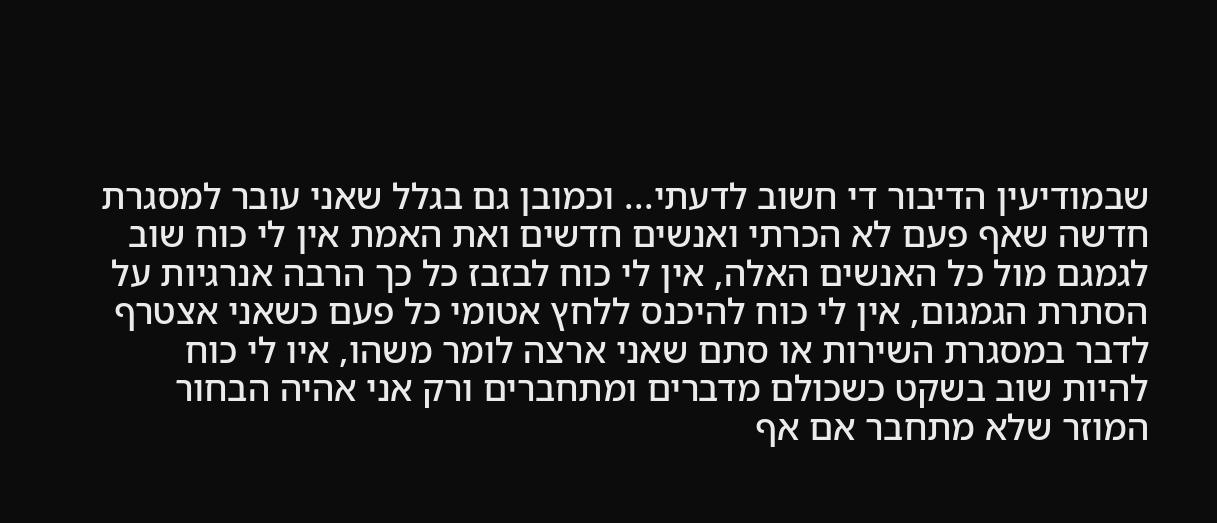שבמודיעין הדיבור די חשוב לדעתי... וכמובן גם בגלל שאני עובר למסגרת חדשה שאף פעם לא הכרתי ואנשים חדשים ואת האמת אין לי כוח שוב לגמגם מול כל האנשים האלה, אין לי כוח לבזבז כל כך הרבה אנרגיות על הסתרת הגמגום, אין לי כוח להיכנס ללחץ אטומי כל פעם כשאני אצטרף לדבר במסגרת השירות או סתם שאני ארצה לומר משהו, איו לי כוח להיות שוב בשקט כשכולם מדברים ומתחברים ורק אני אהיה הבחור המוזר שלא מתחבר אם אף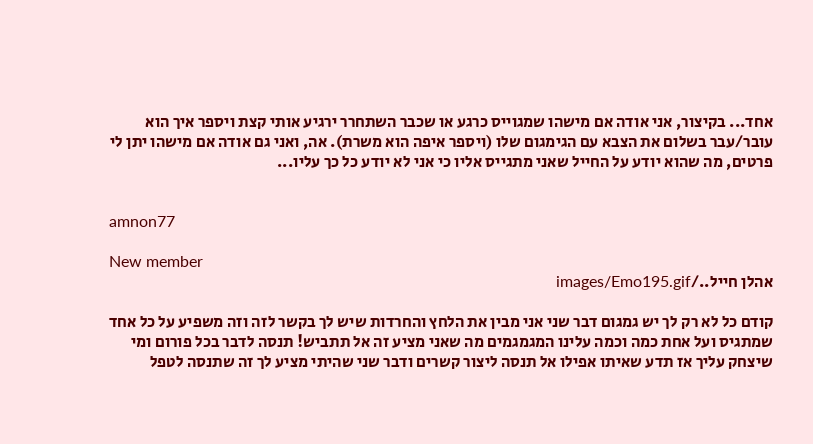אחד... בקיצור, אני אודה אם מישהו שמגוייס כרגע או שכבר השתחרר ירגיע אותי קצת ויספר איך הוא עובר/עבר בשלום את הצבא עם הגימגום שלו (ויספר איפה הוא משרת). אה, ואני גם אודה אם מישהו יתן לי פרטים, מה שהוא יודע על החייל שאני מתגייס אליו כי אני לא יודע כל כך עליו...


amnon77

New member
אהלן חייל../images/Emo195.gif

קודם כל לא רק לך יש גמגום דבר שני אני מבין את הלחץ והחרדות שיש לך בקשר לזה וזה משפיע על כל אחד שמתגיס ועל אחת כמה וכמה עלינו המגמגמים מה שאני מציע זה אל תתביש! תנסה לדבר בכל פורום ומי שיצחק עליך אז תדע שאיתו אפילו אל תנסה ליצור קשרים ודבר שני שהיתי מציע לך זה שתנסה לטפל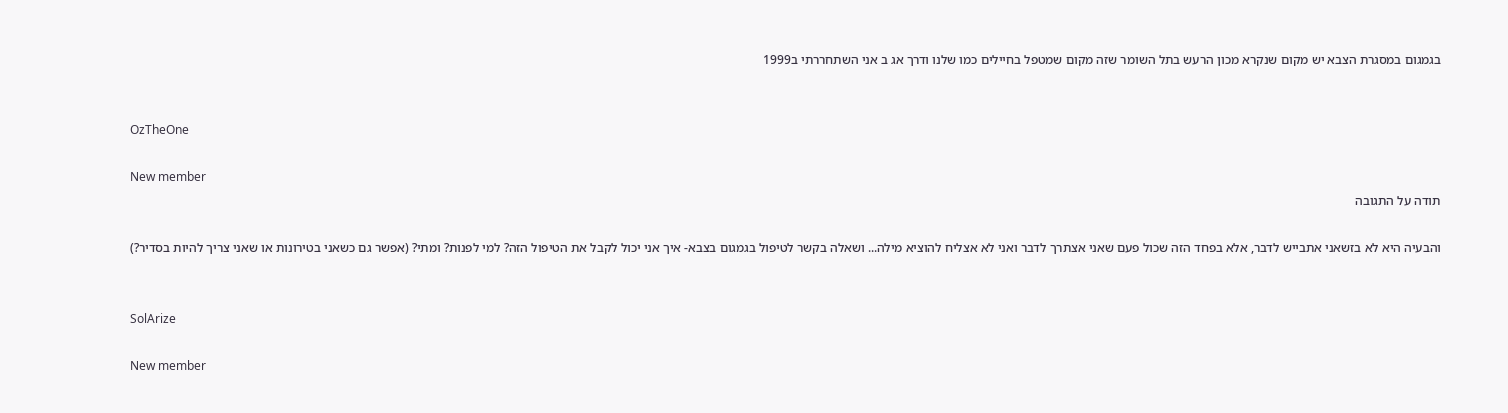בגמגום במסגרת הצבא יש מקום שנקרא מכון הרעש בתל השומר שזה מקום שמטפל בחיילים כמו שלנו ודרך אג ב אני השתחררתי ב1999


OzTheOne

New member
תודה על התגובה

והבעיה היא לא בזשאני אתבייש לדבר, אלא בפחד הזה שכול פעם שאני אצתרך לדבר ואני לא אצליח להוציא מילה... ושאלה בקשר לטיפול בגמגום בצבא- איך אני יכול לקבל את הטיפול הזה? למי לפנות? ומתי? (אפשר גם כשאני בטירונות או שאני צריך להיות בסדיר?)


SolArize

New member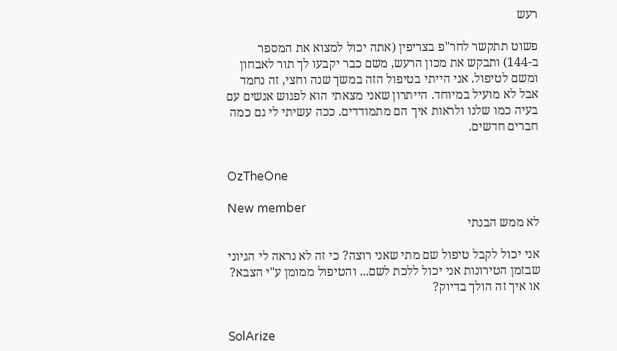רעש

פשוט תתקשר לחר"פ בצריפין (אתה יכול למצוא את המספר ב-144) ותבקש את מכון הרעש, משם כבר יקבעו לך תור לאבחון ומשם לטיפול. אני הייתי בטיפול הזה במשך שנה וחצי, זה נחמד אבל לא מועיל במיוחד. הייתרון שאני מצאתי הוא לפגוש אנשים עם בעיה כמו שלנו ולראות איך הם מתמודדים. ככה עשיתי לי גם כמה חברים חדשים.


OzTheOne

New member
לא ממש הבנתי

אני יכול לקבל טיפול שם מתי שאני רוצה? כי זה לא נראה לי הגיוני שבזמן הטירונות אני יכול ללכת לשם... והטיפול ממומן ע"י הצבא? או איך זה הולך בדיוק?


SolArize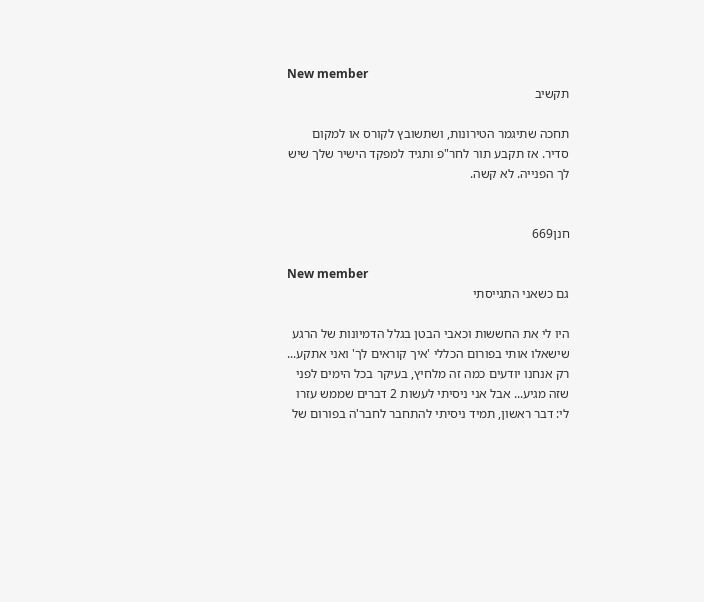New member
תקשיב

תחכה שתיגמר הטירונות, ושתשובץ לקורס או למקום סדיר. אז תקבע תור לחר"פ ותגיד למפקד הישיר שלך שיש לך הפנייה. לא קשה.


חנן669

New member
גם כשאני התגייסתי

היו לי את החששות וכאבי הבטן בגלל הדמיונות של הרגע שישאלו אותי בפורום הכללי 'איך קוראים לך' ואני אתקע... רק אנחנו יודעים כמה זה מלחיץ, בעיקר בכל הימים לפני שזה מגיע... אבל אני ניסיתי לעשות 2 דברים שממש עזרו לי: דבר ראשון, תמיד ניסיתי להתחבר לחבר'ה בפורום של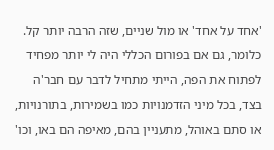'אחד על אחד' או מול שניים, שזה הרבה יותר קל. כלומר, גם אם בפורום הכללי היה לי יותר מפחיד לפתוח את הפה, הייתי מתחיל לדבר עם חבר'ה בצד, בכל מיני הזדמנויות כמו בשמירות, בתורנויות, או סתם באוהל, מתעניין בהם, מאיפה הם באו, וכו'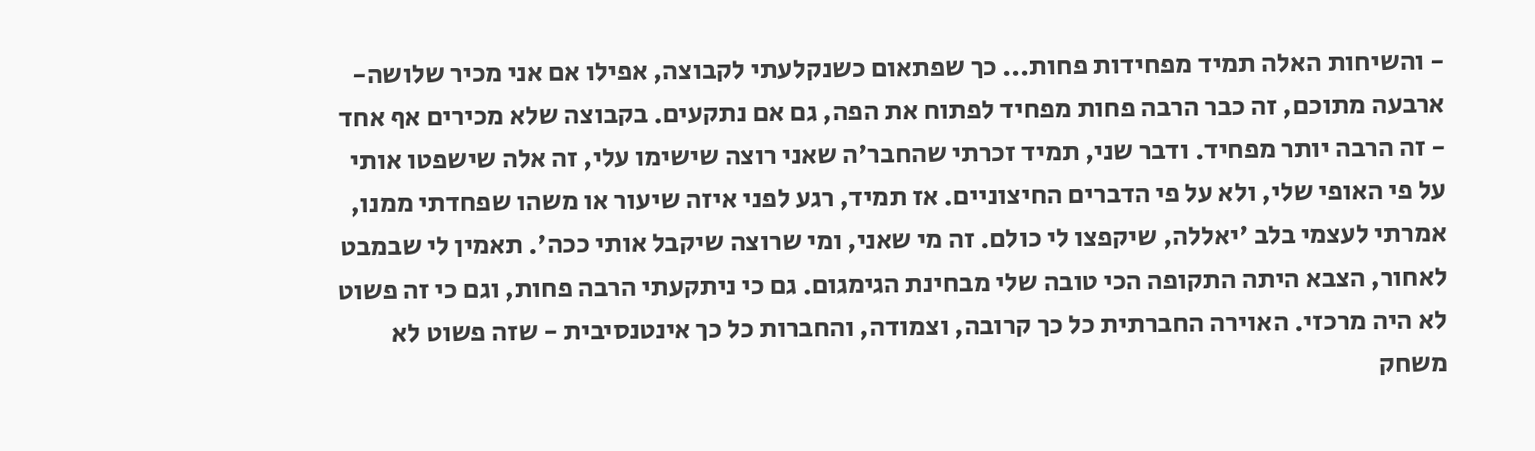- והשיחות האלה תמיד מפחידות פחות... כך שפתאום כשנקלעתי לקבוצה, אפילו אם אני מכיר שלושה-ארבעה מתוכם, זה כבר הרבה פחות מפחיד לפתוח את הפה, גם אם נתקעים. בקבוצה שלא מכירים אף אחד - זה הרבה יותר מפחיד. ודבר שני, תמיד זכרתי שהחבר'ה שאני רוצה שישימו עלי, זה אלה שישפטו אותי על פי האופי שלי, ולא על פי הדברים החיצוניים. אז תמיד, רגע לפני איזה שיעור או משהו שפחדתי ממנו, אמרתי לעצמי בלב 'יאללה, שיקפצו לי כולם. זה מי שאני, ומי שרוצה שיקבל אותי ככה'. תאמין לי שבמבט לאחור, הצבא היתה התקופה הכי טובה שלי מבחינת הגימגום. גם כי ניתקעתי הרבה פחות, וגם כי זה פשוט לא היה מרכזי. האוירה החברתית כל כך קרובה, וצמודה, והחברות כל כך אינטנסיבית - שזה פשוט לא משחק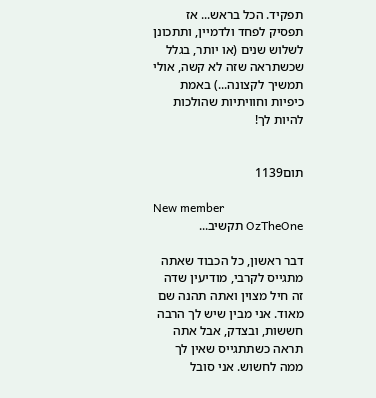תפקיד. הכל בראש... אז תפסיק לפחד ולדמיין, ותתכונן לשלוש שנים (או יותר, בגלל שכשתראה שזה לא קשה, אולי תמשיך לקצונה...) באמת כיפיות וחוויתיות שהולכות להיות לך!


תום1139

New member
OzTheOne תקשיב...

דבר ראשון, כל הכבוד שאתה מתגייס לקרבי, מודיעין שדה זה חיל מצוין ואתה תהנה שם מאוד. אני מבין שיש לך הרבה חששות, ובצדק, אבל אתה תראה כשתתגייס שאין לך ממה לחשוש. אני סובל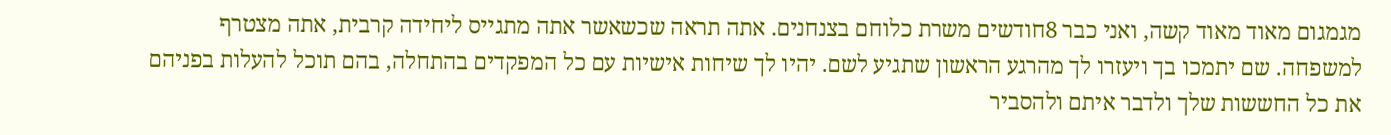מגמגום מאוד מאוד קשה, ואני כבר 8חודשים משרת כלוחם בצנחנים. אתה תראה שכשאשר אתה מתגייס ליחידה קרבית, אתה מצטרף למשפחה. שם יתמכו בך ויעזרו לך מהרגע הראשון שתגיע לשם. יהיו לך שיחות אישיות עם כל המפקדים בהתחלה, בהם תוכל להעלות בפניהם את כל החששות שלך ולדבר איתם ולהסביר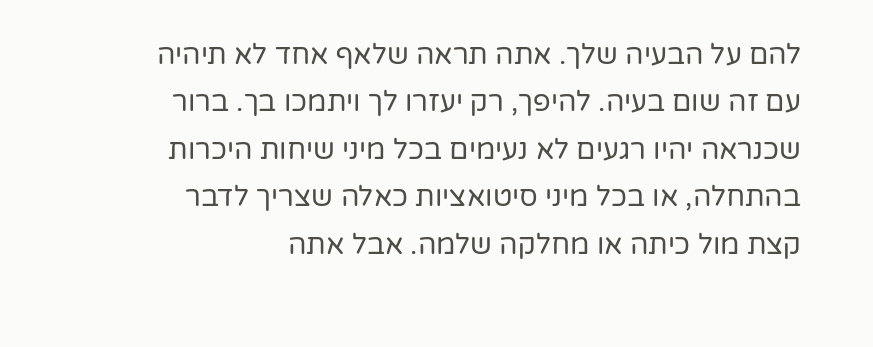להם על הבעיה שלך. אתה תראה שלאף אחד לא תיהיה עם זה שום בעיה. להיפך, רק יעזרו לך ויתמכו בך. ברור שכנראה יהיו רגעים לא נעימים בכל מיני שיחות היכרות בהתחלה, או בכל מיני סיטואציות כאלה שצריך לדבר קצת מול כיתה או מחלקה שלמה. אבל אתה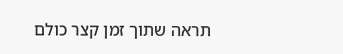תראה שתוך זמן קצר כולם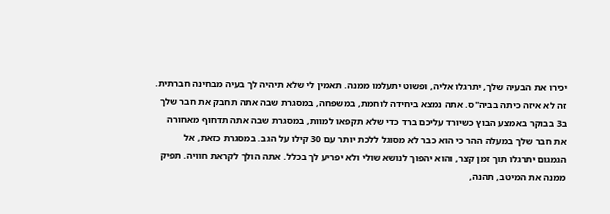יכירו את הבעיה שלך, יתרגלו אליה, ופשוט יתעלמו ממנה. תאמין לי שלא תיהיה לך בעיה מבחינה חברתית. זה לא איזה כיתה בביה"ס. אתה נמצא ביחידה לוחמת, במשפחה, במסגרת שבה אתה תחבק את חבר שלך ב3 בבוקר באמצע הבוץ כשיורד עליכם ברד כדי שלא תקפאו למוות, במסגרת שבה אתה תדחוף מאחורה את חבר שלך במעלה ההר כי הוא כבר לא מסוגל ללכת יותר עם 30 קילו על הגב. במסגרת כזאת, אל הגמגום יתרגלו תוך זמן קצר, והוא יהפוך לנושא שולי ולא יפריע לך בכלל. אתה הולך לקראת חוויה. תפיק ממנה את המיטב, תהנה,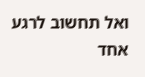ואל תחשוב לרגע אחד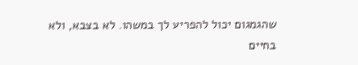שהגמגום יכול להפריע לך במשהו. לא בצבא, ולא בחיים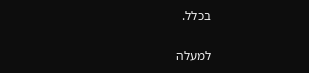בכלל.

למעלה